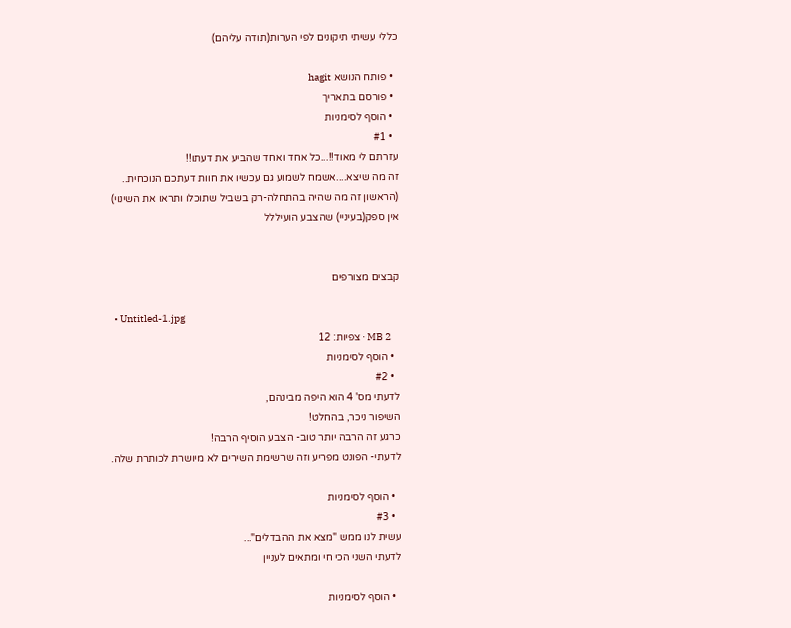כללי עשיתי תיקונים לפי הערות(תודה עליהם)

  • פותח הנושא hagit
  • פורסם בתאריך
  • הוסף לסימניות
  • #1
עזרתם לי מאוד!!...כל אחד ואחד שהביע את דעתו!!
זה מה שיצא....אשמח לשמוע גם עכשיו את חוות דעתכם הנוכחית..
(הראשון זה מה שהיה בהתחלה-רק בשביל שתוכלו ותראו את השינוי)
אין ספק(בעיניי) שהצבע הועיללל


קבצים מצורפים

  • Untitled-1.jpg
    2 MB · צפיות: 12
  • הוסף לסימניות
  • #2
לדעתי מס' 4 הוא היפה מבינהם,
השיפור ניכר, בהחלט!
כרגע זה הרבה יותר טוב- הצבע הוסיף הרבה!
לדעתי- הפונט מפריע וזה שרשימת השירים לא מיושרת לכותרת שלה.

  • הוסף לסימניות
  • #3
עשית לנו ממש "מצא את ההבדלים"...
לדעתי השני הכי חי ומתאים לעניין

  • הוסף לסימניות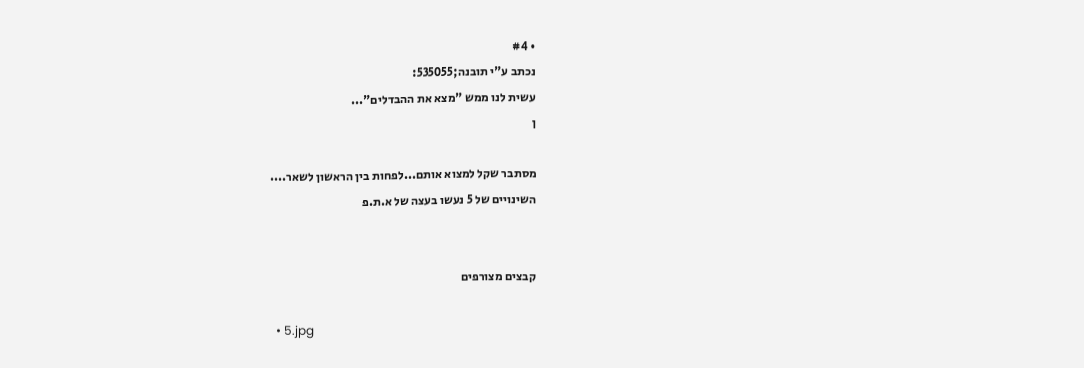• #4
נכתב ע"י תובנה;535055:
עשית לנו ממש "מצא את ההבדלים"...
ן

מסתבר שקל למצוא אותם...לפחות בין הראשון לשאר....
השינויים של 5 נעשו בעצה של א.ת.פ


קבצים מצורפים

  • 5.jpg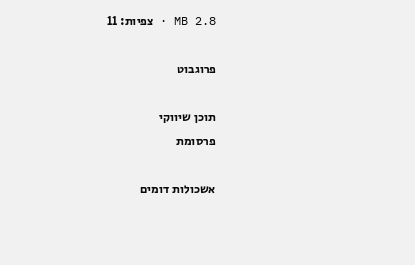2.8 MB · צפיות: 11

פרוגבוט

תוכן שיווקי
פרסומת

אשכולות דומים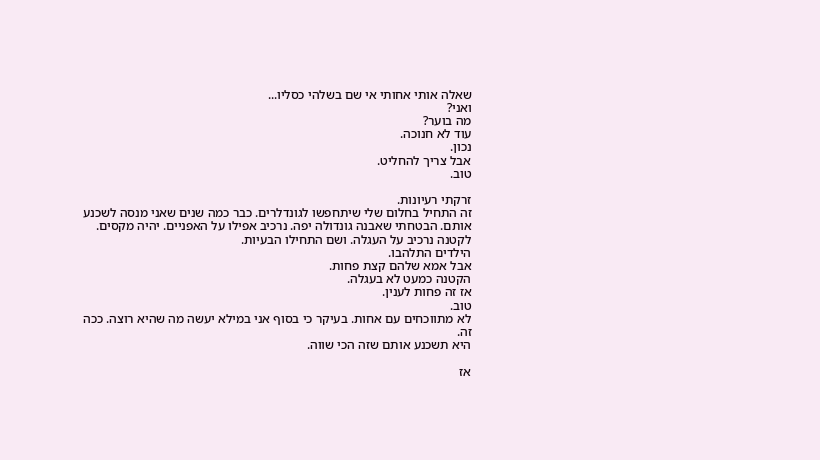שאלה אותי אחותי אי שם בשלהי כסליו...
ואני?
מה בוער?
עוד לא חנוכה.
נכון.
אבל צריך להחליט.
טוב.

זרקתי רעיונות.
זה התחיל בחלום שלי שיתחפשו לגונדלרים. כבר כמה שנים שאני מנסה לשכנע אותם. הבטחתי שאבנה גונדולה יפה. נרכיב אפילו על האפניים. יהיה מקסים.
לקטנה נרכיב על העגלה. ושם התחילו הבעיות.
הילדים התלהבו.
אבל אמא שלהם קצת פחות.
הקטנה כמעט לא בעגלה.
אז זה פחות לענין.
טוב.
לא מתווכחים עם אחות. בעיקר כי בסוף אני במילא יעשה מה שהיא רוצה. ככה זה.
היא תשכנע אותם שזה הכי שווה.

אז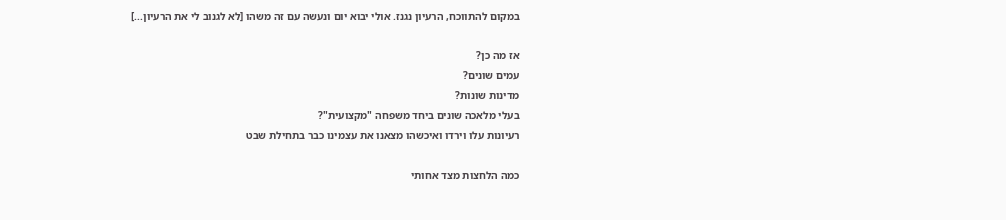במקום להתווכח, הרעיון נגנז. אולי יבוא יום ונעשה עם זה משהו [לא לגנוב לי את הרעיון...]

אז מה כן?
עמים שונים?
מדינות שונות?
בעלי מלאכה שונים ביחד משפחה "מקצועית"?
רעיונות עלו וירדו ואיכשהו מצאנו את עצמינו כבר בתחילת שבט

כמה הלחצות מצד אחותי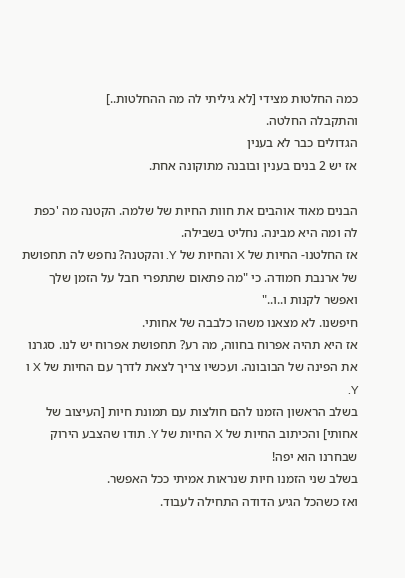כמה החלטות מצידי [לא גיליתי לה מה ההחלטות..]
והתקבלה החלטה.
הגדולים כבר לא בענין
אז יש 2 בנים בענין ובובנה מתוקונה אחת.

הבנים מאוד אוהבים את חוות החיות של שלמה. הקטנה מה 'כפת לה ומה היא מבינה. נחליט בשבילה.
אז החלטנו- החיות של X והחיות של Y. והקטנה? נחפש לה תחפושת של ארנבת חמודה. כי "מה פתאום שתתפרי חבל על הזמן שלך ואפשר לקנות ו..ו.."
חיפשנו. לא מצאנו משהו כלבבה של אחותי.
אז היא תהיה אפרוח בחווה, מה רע? תחפושת אפרוח יש לנו. סגרנו את הפינה של הבובונה. ועכשיו צריך לצאת לדרך עם החיות של X ו Y.
בשלב הראשון הזמנו להם חולצות עם תמונת חיות [העיצוב של אחותי] והכיתוב החיות של X החיות של Y. תודו שהצבע הירוק שבחרנו הוא יפה!
בשלב שני הזמנו חיות שנראות אמיתי ככל האפשר.
ואז כשהכל הגיע הדודה התחילה לעבוד.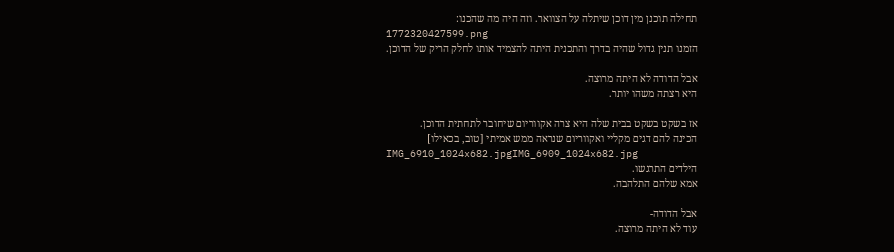תחילה תוכנן מין דוכן שיתלה על הצוואר. וזה היה מה שהכנו:
1772320427599.png
הזמנו תנין גדול שהיה בדרך והתכנית היתה להצמיד אותו לחלק הריק של הדוכן.

אבל הדודה לא היתה מרוצה.
היא רצתה משהו יותר.

אז בשקט בשקט בבית שלה היא צרה אקווריום שיחובר לתחתית הדוכן.
הכינה להם דגים מקליי ואקווריום שנראה ממש אמיתי [טוב, בכאילו]
IMG_6910_1024x682.jpgIMG_6909_1024x682.jpg
הילדים התרגשו.
אמא שלהם התלהבה.

אבל הדודה-
עוד לא היתה מרוצה.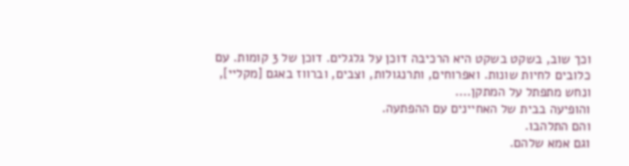וכך שוב, בשקט בשקט היא הרכיבה דוכן על גלגלים. דוכן של 3 קומות. עם כלובים לחיות שונות. ואפרוחים, ותרנגולות, וצבים, וברווז באגם [מקליי], ונחש מתפתל על המתקן....
והופיעה בבית של האחיינים עם ההפתעה.
והם התלהבו.
וגם אמא שלהם.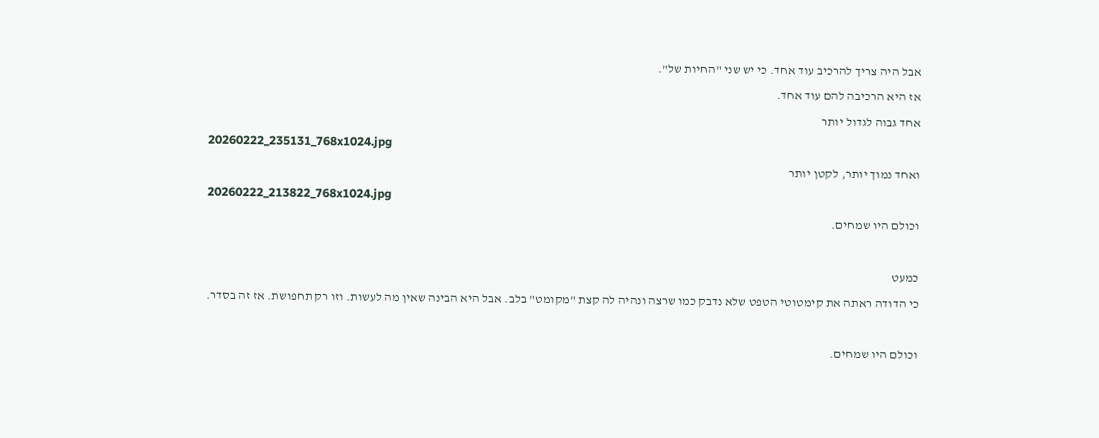אבל היה צריך להרכיב עוד אחד. כי יש שני "החיות של".
אז היא הרכיבה להם עוד אחד.
אחד גבוה לגדול יותר
20260222_235131_768x1024.jpg
ואחד נמוך יותר, לקטן יותר
20260222_213822_768x1024.jpg
וכולם היו שמחים.

כמעט
כי הדודה ראתה את קימטוטי הטפט שלא נדבק כמו שרצה ונהיה לה קצת "מקומט" בלב. אבל היא הבינה שאין מה לעשות. וזו רק תחפושת. אז זה בסדר.

וכולם היו שמחים.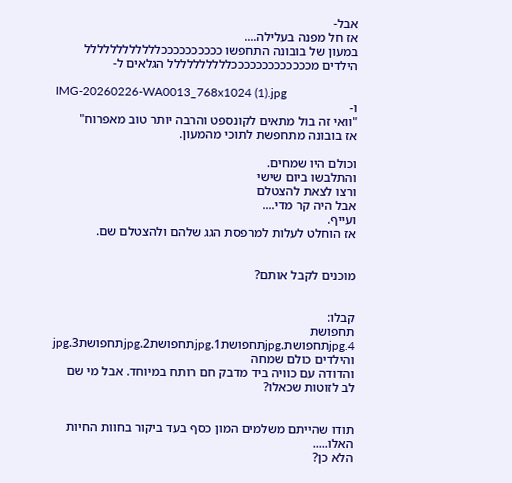אבל-
אז חל מפנה בעלילה....
במעון של בובונה התחפשו ככככככככככלללללללללללל הילדים מכככככככככככככלללללללללל הגלאים ל-

IMG-20260226-WA0013_768x1024 (1).jpg
ו-
"וואי זה בול מתאים לקונספט והרבה יותר טוב מאפרוח"
אז בובונה מתחפשת לתוכי מהמעון.

וכולם היו שמחים.
והתלבשו ביום שישי
ורצו לצאת להצטלם
אבל היה קר מדי....
ועייף.
אז הוחלט לעלות למרפסת הגג שלהם ולהצטלם שם.


מוכנים לקבל אותם?


קבלו:
תחפושת 4.jpgתחפושת.jpgתחפושת1.jpgתחפושת2.jpgתחפושת3.jpg
והילדים כולם שמחה
והדודה עם כוויה ביד מדבק חם רותח במיוחד. אבל מי שם לב לזוטות שכאלו?


תודו שהייתם משלמים המון כסף בעד ביקור בחוות החיות האלו.....
הלא כן?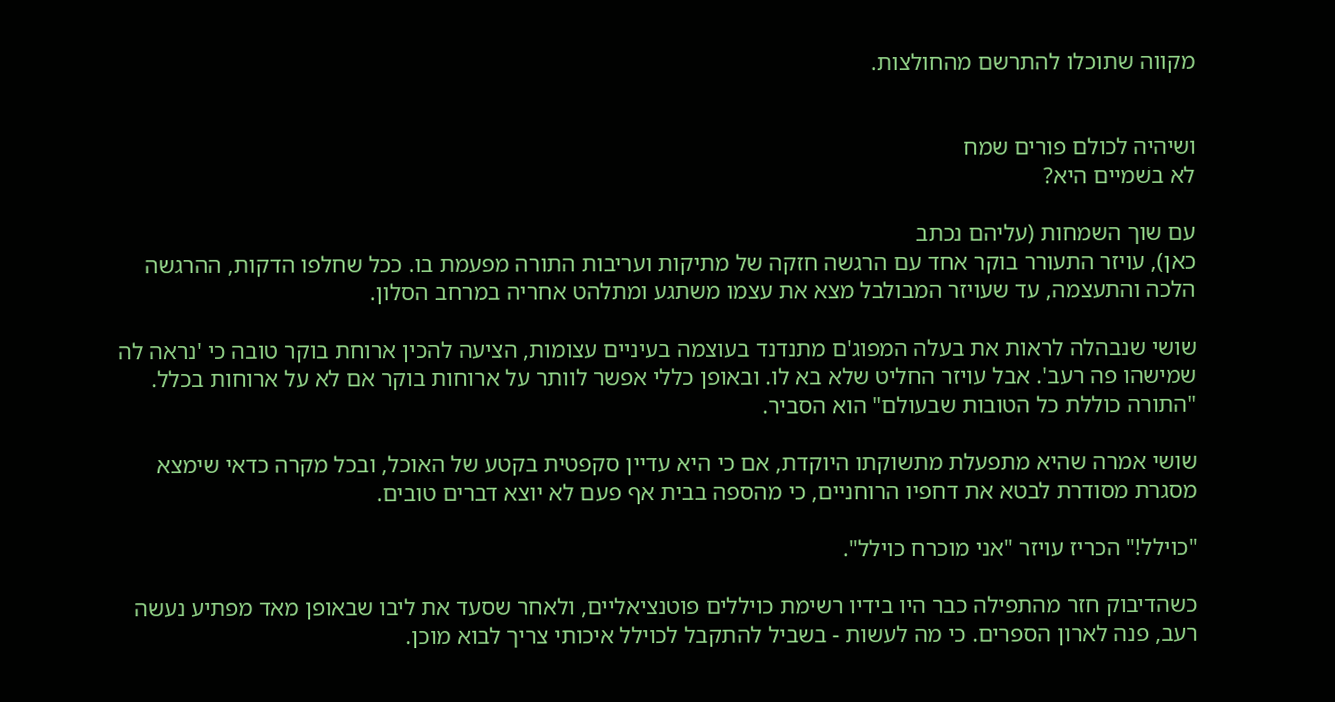מקווה שתוכלו להתרשם מהחולצות.


ושיהיה לכולם פורים שמח
לא בשׁמיים היא?

עם שוך השמחות (עליהם נכתב
כאן), עויזר התעורר בוקר אחד עם הרגשה חזקה של מתיקות ועריבות התורה מפעמת בו. ככל שחלפו הדקות, ההרגשה הלכה והתעצמה, עד שעויזר המבולבל מצא את עצמו משתגע ומתלהט אחריה במרחב הסלון.

שושי שנבהלה לראות את בעלה המפוג'ם מתנדנד בעוצמה בעיניים עצומות, הציעה להכין ארוחת בוקר טובה כי 'נראה לה שמישהו פה רעב'. אבל עויזר החליט שלא בא לו. ובאופן כללי אפשר לוותר על ארוחות בוקר אם לא על ארוחות בכלל. "התורה כוללת כל הטובות שבעולם" הוא הסביר.

שושי אמרה שהיא מתפעלת מתשוקתו היוקדת, אם כי היא עדיין סקפטית בקטע של האוכל, ובכל מקרה כדאי שימצא מסגרת מסודרת לבטא את דחפיו הרוחניים, כי מהספה בבית אף פעם לא יוצא דברים טובים.

"כוילל!" הכריז עויזר "אני מוכרח כוילל".

כשהדיבוק חזר מהתפילה כבר היו בידיו רשימת כויללים פוטנציאליים, ולאחר שסעד את ליבו שבאופן מאד מפתיע נעשה רעב, פנה לארון הספרים. כי מה לעשות - בשביל להתקבל לכוילל איכותי צריך לבוא מוכן.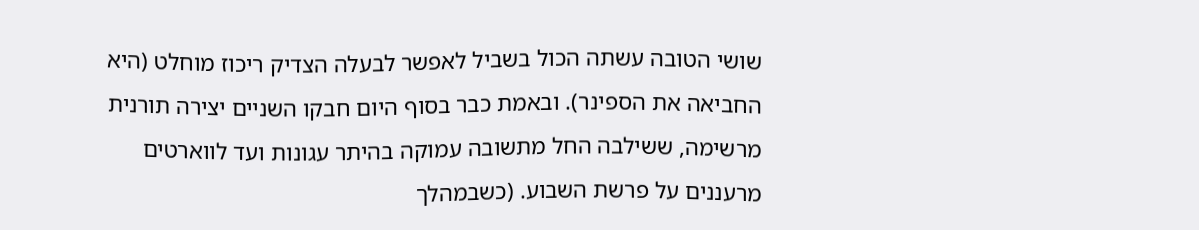שושי הטובה עשתה הכול בשביל לאפשר לבעלה הצדיק ריכוז מוחלט (היא החביאה את הספינר). ובאמת כבר בסוף היום חבקו השניים יצירה תורנית מרשימה, ששילבה החל מתשובה עמוקה בהיתר עגונות ועד לווארטים מרעננים על פרשת השבוע. (כשבמהלך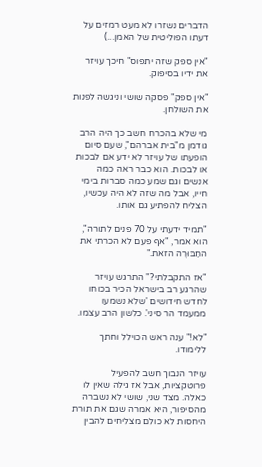הדברים נשזרו לא מעט רמזים על דעתו הפוליטית של האמן...)

"אין ספק שזה יתפוס" חיכך עויזר את ידיו בסיפוק.

"אין ספק" פסקה שושי וניגשה לפנות את השולחן.

מי שלא בהכרח חשב כך היה הרב גודמן מ"בית אברהם", שעם סיום הופעתו של עויזר לא ידע אם לבכות או לבכות. הוא כבר ראה כמה אנשים וגם שמע כמה סברות בימי חייו, אבל מה שזה לא היה עכשיו, הצליח להפתיע גם אותו.

"תמיד ידעתי על 70 פנים לתורה", הוא אמר, "אף פעם לא הכרתי את החַבּוּרֶה הזאת."

"אז התקבלתי?" התרגש עויזר שהרגע רב בישראל הכיר בכוחו לחדש חידושים 'שלא נשמעו ממעמד הר סיני'. כלשון הרב עצמו.

"לא!" ענה ראש הכוילל וחתך ללימודו.

עויזר הנבוך חשב להפעיל פרוטקציות, אבל אז גילה שאין לו כאלה. מצד שני, שושי לא נשברה מהסיפור, היא אמרה שגם את תורת היחסות לא כולם מצליחים להבין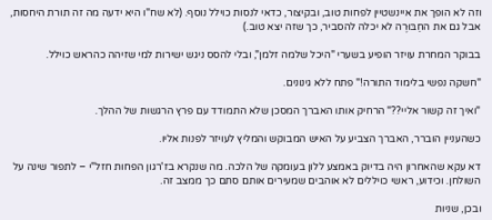וזה לא הופך את איינשטיין לפחות טוב, ובקיצור, כדאי לנסות כוילל נוסף. (לא שח"ו היא ידעה מה זה תורת היחסות, אבל גם את החַבּוּרֶה לא יכלה להסביר, כך שזה יצא טוב.)

בבוקר המחרת עויזר הופיע בשערי "היכל שלמה זלמן", ובלי להסס ניגש ישירות למי שזיהה כהראש כוילל.

"חשקה נפשי בלימוד התורה!" פתח ללא גינונים.

"ואיך זה קשור אליי??" הרחיק אותו האברך המסכן שלא התמודד עם פרץ הרגשות של ההלך.

כשהעניין הוברר, האברך הצביע על האיש המבוקש והמליץ לעויזר לפנות אליו.

דא עקא שהאחרון היה בדיוק באמצע ללון בעומקה של הלכה. מה שנקרא בז'רגון הפחות חזל"י – לתפור שינה על השולחן. וכידוע, ראשי כויללים לא אוהבים שמעירים אותם סתם כך ממצב זה.

ובכן, שניות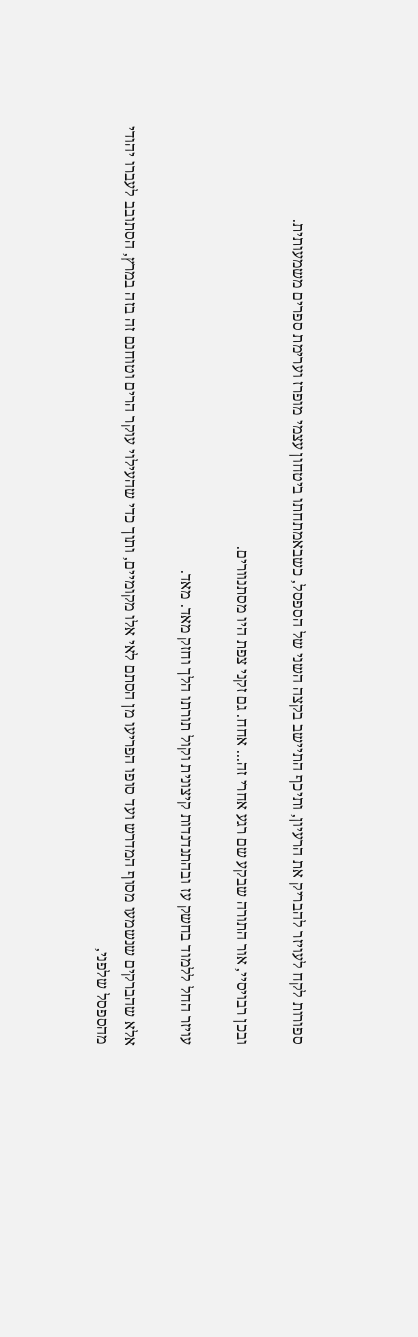ספורות לקח לעויזר להבריק את הרעיון, ותיכף התיישב בקצה השני של הספסל, כשבאמתחתו ביטחון עצמי מופרז וערימת ספרים משמעותית.

ובכן רבויסיי, אור התורה שבקע שם רגע אחרי זה... אחח. גם זקני צפת היו מסתנוורים.

עויזר החל ללמוד בחשק עז ובהתנדנדות קיצונית וקול תורתו הלך וחזק מאד. מאד.

אלא שהברקים שנשמעו מסוף המדרש ועד סופו הפריעו מן הסתם לאי אלו מקומיים, ותוך כדי שהעילוי עוקר הרים וטוחנם זה בזה במרץ, הסתובב לעברו יהודי מהספסל שלפני,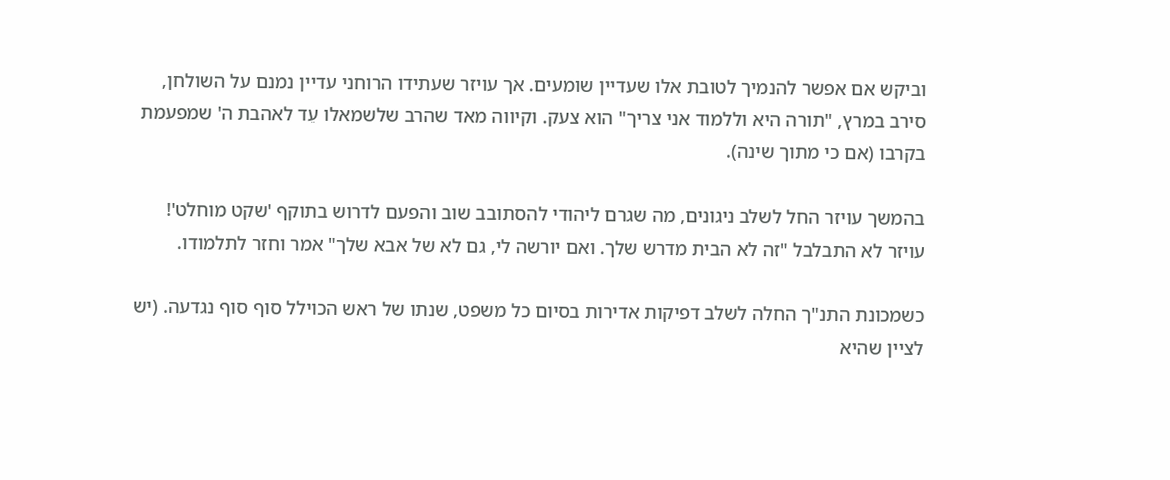וביקש אם אפשר להנמיך לטובת אלו שעדיין שומעים. אך עויזר שעתידו הרוחני עדיין נמנם על השולחן, סירב במרץ, "תורה היא וללמוד אני צריך" הוא צעק. וקיווה מאד שהרב שלשמאלו עֵד לאהבת ה' שמפעמת בקרבו (אם כי מתוך שינה).

בהמשך עויזר החל לשלב ניגונים, מה שגרם ליהודי להסתובב שוב והפעם לדרוש בתוקף 'שקט מוחלט'! עויזר לא התבלבל "זה לא הבית מדרש שלך. ואם יורשה לי, גם לא של אבא שלך" אמר וחזר לתלמודו.

כשמכונת התנ"ך החלה לשלב דפיקות אדירות בסיום כל משפט, שנתו של ראש הכוילל סוף סוף נגדעה. (יש לציין שהיא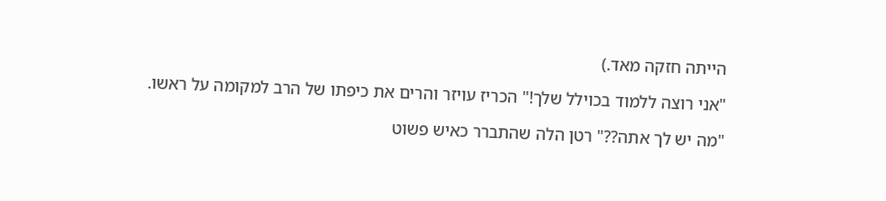הייתה חזקה מאד.)

"אני רוצה ללמוד בכוילל שלך!" הכריז עויזר והרים את כיפתו של הרב למקומה על ראשו.

"מה יש לך אתה??" רטן הלה שהתברר כאיש פשוט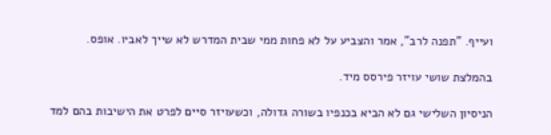ועייף. "תפנה לרב", אמר והצביע על לא פחות ממי שבית המדרש לא שייך לאביו. אופס.

בהמלצת שושי עויזר פירסס מיד.

הניסיון השלישי גם לא הביא בכנפיו בשורה גדולה, וכשעויזר סיים לפרט את הישיבות בהם למד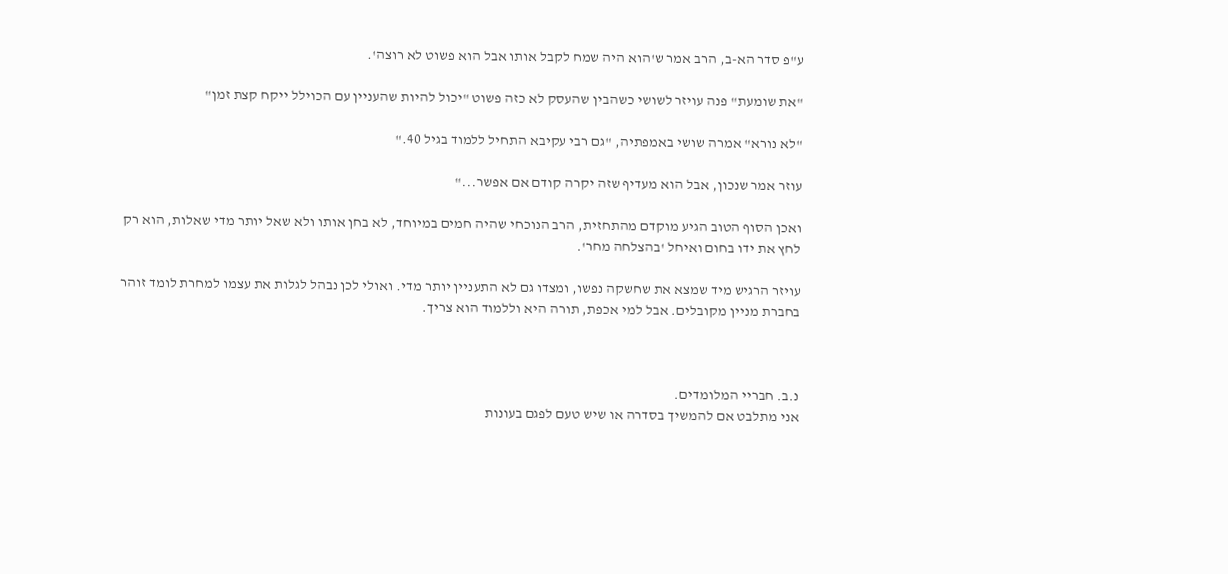ע"פ סדר הא-ב, הרב אמר ש'הוא היה שמח לקבל אותו אבל הוא פשוט לא רוצה'.

"את שומעת" פנה עויזר לשושי כשהבין שהעסק לא כזה פשוט "יכול להיות שהעניין עם הכוילל ייקח קצת זמן"

"לא נורא" אמרה שושי באמפתיה, "גם רבי עקיבא התחיל ללמוד בגיל 40."

עוזר אמר שנכון, אבל הוא מעדיף שזה יקרה קודם אם אפשר..."

ואכן הסוף הטוב הגיע מוקדם מהתחזית, הרב הנוכחי שהיה חמים במיוחד, לא בחן אותו ולא שאל יותר מדי שאלות, הוא רק לחץ את ידו בחום ואיחל 'בהצלחה מחר'.

עויזר הרגיש מיד שמצא את שחשקה נפשו, ומצדו גם לא התעניין יותר מדי. ואולי לכן נבהל לגלות את עצמו למחרת לומד זוהר בחברת מניין מקובלים. אבל למי אכפת, תורה היא וללמוד הוא צריך.



נ.ב. חבריי המלומדים.
אני מתלבט אם להמשיך בסדרה או שיש טעם לפגם בעונות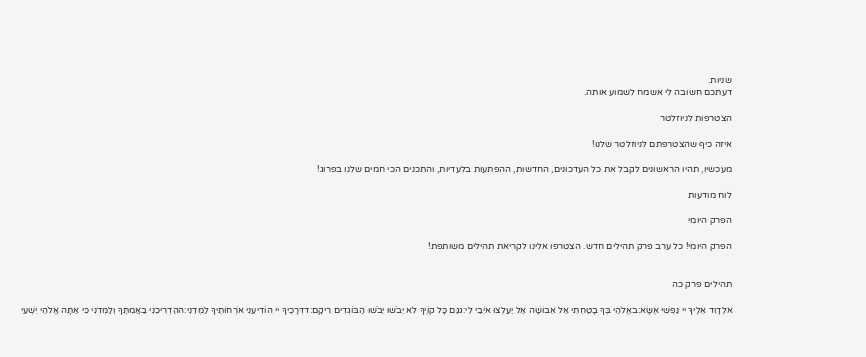שניות.
דעתכם חשובה לי אשמח לשמוע אותה.

הצטרפות לניוזלטר

איזה כיף שהצטרפתם לניוזלטר שלנו!

מעכשיו, תהיו הראשונים לקבל את כל העדכונים, החדשות, ההפתעות בלעדיות, והתכנים הכי חמים שלנו בפרוג!

לוח מודעות

הפרק היומי

הפרק היומי! כל ערב פרק תהילים חדש. הצטרפו אלינו לקריאת תהילים משותפת!


תהילים פרק כה

אלְדָוִד אֵלֶיךָ יי נַפְשִׁי אֶשָּׂא:באֱלֹהַי בְּךָ בָטַחְתִּי אַל אֵבוֹשָׁה אַל יַעַלְצוּ אֹיְבַי לִי:גגַּם כָּל קוֶֹיךָ לֹא יֵבֹשׁוּ יֵבֹשׁוּ הַבּוֹגְדִים רֵיקָם:דדְּרָכֶיךָ יי הוֹדִיעֵנִי אֹרְחוֹתֶיךָ לַמְּדֵנִי:ההַדְרִיכֵנִי בַאֲמִתֶּךָ וְלַמְּדֵנִי כִּי אַתָּה אֱלֹהֵי יִשְׁעִי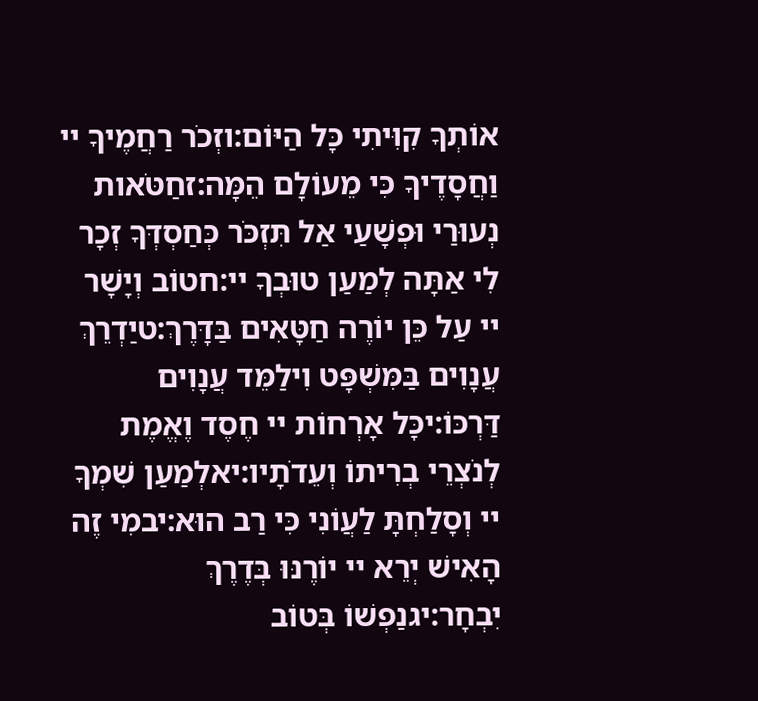אוֹתְךָ קִוִּיתִי כָּל הַיּוֹם:וזְכֹר רַחֲמֶיךָ יי וַחֲסָדֶיךָ כִּי מֵעוֹלָם הֵמָּה:זחַטֹּאות נְעוּרַי וּפְשָׁעַי אַל תִּזְכֹּר כְּחַסְדְּךָ זְכָר לִי אַתָּה לְמַעַן טוּבְךָ יי:חטוֹב וְיָשָׁר יי עַל כֵּן יוֹרֶה חַטָּאִים בַּדָּרֶךְ:טיַדְרֵךְ עֲנָוִים בַּמִּשְׁפָּט וִילַמֵּד עֲנָוִים דַּרְכּוֹ:יכָּל אָרְחוֹת יי חֶסֶד וֶאֱמֶת לְנֹצְרֵי בְרִיתוֹ וְעֵדֹתָיו:יאלְמַעַן שִׁמְךָ יי וְסָלַחְתָּ לַעֲוֹנִי כִּי רַב הוּא:יבמִי זֶה הָאִישׁ יְרֵא יי יוֹרֶנּוּ בְּדֶרֶךְ יִבְחָר:יגנַפְשׁוֹ בְּטוֹב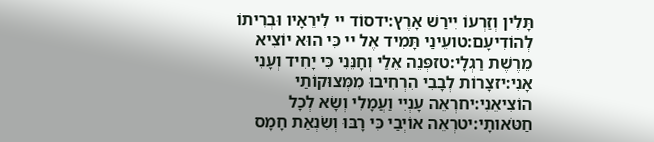תָּלִין וְזַרְעוֹ יִירַשׁ אָרֶץ:ידסוֹד יי לִירֵאָיו וּבְרִיתוֹ לְהוֹדִיעָם:טועֵינַי תָּמִיד אֶל יי כִּי הוּא יוֹצִיא מֵרֶשֶׁת רַגְלָי:טזפְּנֵה אֵלַי וְחָנֵּנִי כִּי יָחִיד וְעָנִי אָנִי:יזצָרוֹת לְבָבִי הִרְחִיבוּ מִמְּצוּקוֹתַי הוֹצִיאֵנִי:יחרְאֵה עָנְיִי וַעֲמָלִי וְשָׂא לְכָל חַטֹּאותָי:יטרְאֵה אוֹיְבַי כִּי רָבּוּ וְשִׂנְאַת חָמָס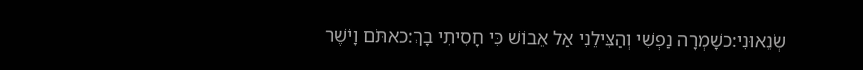שְׂנֵאוּנִי:כשָׁמְרָה נַפְשִׁי וְהַצִּילֵנִי אַל אֵבוֹשׁ כִּי חָסִיתִי בָךְ:כאתֹּם וָיֹשֶׁר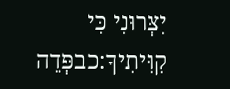יִצְּרוּנִי כִּי קִוִּיתִיךָ:כבפְּדֵה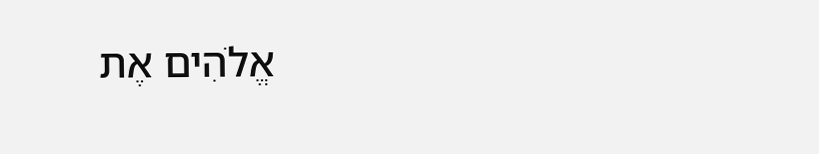אֱלֹהִים אֶת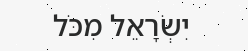יִשְׂרָאֵל מִכֹּל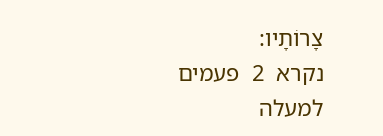צָרוֹתָיו:
נקרא  2  פעמים
למעלה